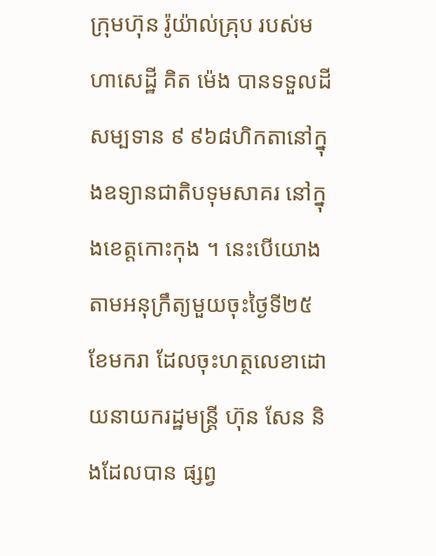ក្រុមហ៊ុន រ៉ូយ៉ាល់គ្រុប របស់មហាសេដ្ឋី គិត ម៉េង បានទទួលដីសម្បទាន ៩ ៩៦៨ហិកតានៅក្នុងឧទ្យានជាតិបទុមសាគរ នៅក្នុងខេត្តកោះកុង ។ នេះបើយោងតាមអនុក្រឹត្យមួយចុះថ្ងៃទី២៥ ខែមករា ដែលចុះហត្ថលេខាដោយនាយករដ្ឋមន្ត្រី ហ៊ុន សែន និងដែលបាន ផ្សព្វ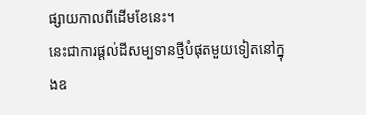ផ្សាយកាលពីដើមខែនេះ។
នេះជាការផ្ដល់ដីសម្បទានថ្មីបំផុតមួយទៀតនៅក្នុងឧ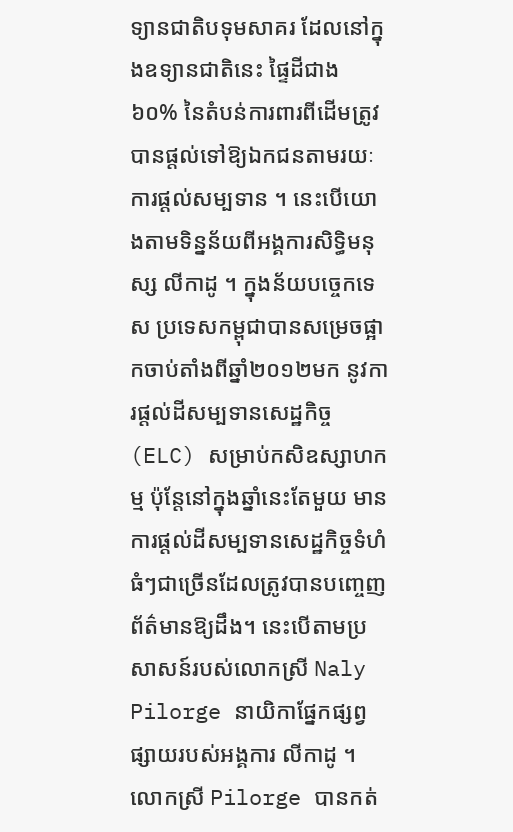ទ្យានជាតិបទុមសាគរ ដែលនៅក្នុងឧទ្យានជាតិនេះ ផ្ទៃដីជាង ៦០% នៃតំបន់ការពារពីដើមត្រូវបានផ្ដល់ទៅឱ្យឯកជនតាមរយៈការផ្ដល់សម្បទាន ។ នេះបើយោងតាមទិន្នន័យពីអង្គការសិទ្ធិមនុស្ស លីកាដូ ។ ក្នុងន័យបច្ចេកទេស ប្រទេសកម្ពុជាបានសម្រេចផ្អាកចាប់តាំងពីឆ្នាំ២០១២មក នូវការផ្ដល់ដីសម្បទានសេដ្ឋកិច្ច (ELC) សម្រាប់កសិឧស្សាហកម្ម ប៉ុន្តែនៅក្នុងឆ្នាំនេះតែមួយ មានការផ្ដល់ដីសម្បទានសេដ្ឋកិច្ចទំហំធំៗជាច្រើនដែលត្រូវបានបញ្ចេញព័ត៌មានឱ្យដឹង។ នេះបើតាមប្រសាសន៍របស់លោកស្រី Naly Pilorge នាយិកាផ្នែកផ្សព្វផ្សាយរបស់អង្គការ លីកាដូ ។
លោកស្រី Pilorge បានកត់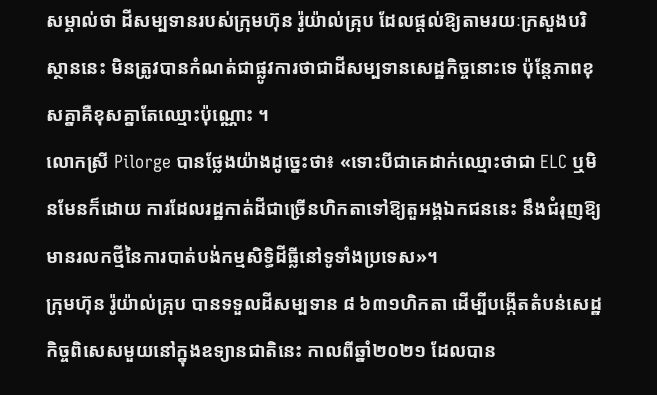សម្គាល់ថា ដីសម្បទានរបស់ក្រុមហ៊ុន រ៉ូយ៉ាល់គ្រុប ដែលផ្ដល់ឱ្យតាមរយៈក្រសួងបរិស្ថាននេះ មិនត្រូវបានកំណត់ជាផ្លូវការថាជាដីសម្បទានសេដ្ឋកិច្ចនោះទេ ប៉ុន្តែភាពខុសគ្នាគឺខុសគ្នាតែឈ្មោះប៉ុណ្ណោះ ។
លោកស្រី Pilorge បានថ្លែងយ៉ាងដូច្នេះថា៖ «ទោះបីជាគេដាក់ឈ្មោះថាជា ELC ឬមិនមែនក៏ដោយ ការដែលរដ្ឋកាត់ដីជាច្រើនហិកតាទៅឱ្យតួអង្គឯកជននេះ នឹងជំរុញឱ្យមានរលកថ្មីនៃការបាត់បង់កម្មសិទ្ធិដីធ្លីនៅទូទាំងប្រទេស»។
ក្រុមហ៊ុន រ៉ូយ៉ាល់គ្រុប បានទទួលដីសម្បទាន ៨ ៦៣១ហិកតា ដើម្បីបង្កើតតំបន់សេដ្ឋកិច្ចពិសេសមួយនៅក្នុងឧទ្យានជាតិនេះ កាលពីឆ្នាំ២០២១ ដែលបាន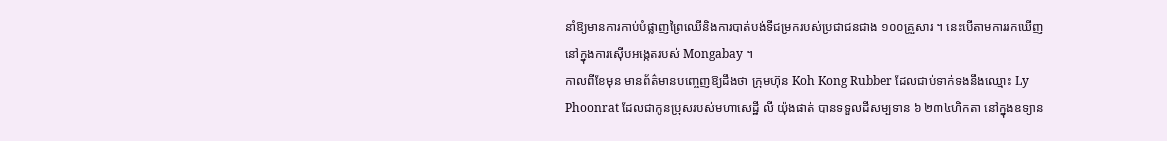នាំឱ្យមានការកាប់បំផ្លាញព្រៃឈើនិងការបាត់បង់ទីជម្រករបស់ប្រជាជនជាង ១០០គ្រួសារ ។ នេះបើតាមការរកឃើញនៅក្នុងការស៊ើបអង្កេតរបស់ Mongabay ។
កាលពីខែមុន មានព័ត៌មានបញ្ចេញឱ្យដឹងថា ក្រុមហ៊ុន Koh Kong Rubber ដែលជាប់ទាក់ទងនឹងឈ្មោះ Ly Phoonrat ដែលជាកូនប្រុសរបស់មហាសេដ្ឋី លី យ៉ុងផាត់ បានទទួលដីសម្បទាន ៦ ២៣៤ហិកតា នៅក្នុងឧទ្យាន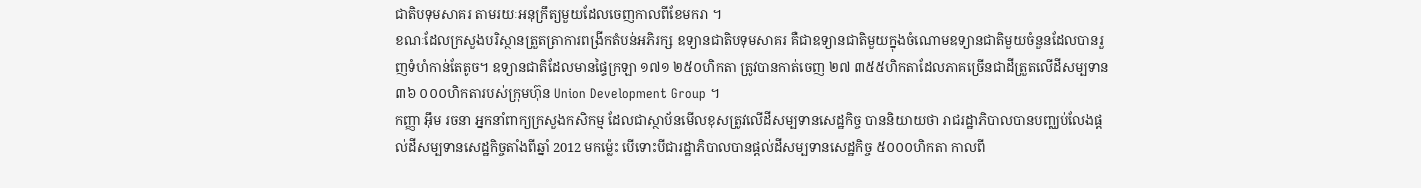ជាតិបទុមសាគរ តាមរយៈអនុក្រឹត្យមួយដែលចេញកាលពីខែមករា ។
ខណៈដែលក្រសួងបរិស្ថានត្រួតត្រាការពង្រីកតំបន់អភិរក្ស ឧទ្យានជាតិបទុមសាគរ គឺជាឧទ្យានជាតិមួយក្នុងចំណោមឧទ្យានជាតិមួយចំនួនដែលបានរួញទំហំកាន់តែតូច។ ឧទ្យានជាតិដែលមានផ្ទៃក្រឡា ១៧១ ២៥០ហិកតា ត្រូវបានកាត់ចេញ ២៧ ៣៥៥ហិកតាដែលភាគច្រើនជាដីត្រួតលើដីសម្បទាន ៣៦ ០០០ហិកតារបស់ក្រុមហ៊ុន Union Development Group ។
កញ្ញា អ៊ឹម រចនា អ្នកនាំពាក្យក្រសួងកសិកម្ម ដែលជាស្ថាប័នមើលខុសត្រូវលើដីសម្បទានសេដ្ឋកិច្ច បាននិយាយថា រាជរដ្ឋាភិបាលបានបញ្ឈប់លែងផ្ដល់ដីសម្បទានសេដ្ឋកិច្ចតាំងពីឆ្នាំ 2012 មកម៉្លេះ បើទោះបីជារដ្ឋាភិបាលបានផ្ដល់ដីសម្បទានសេដ្ឋកិច្ច ៥០០០ហិកតា កាលពី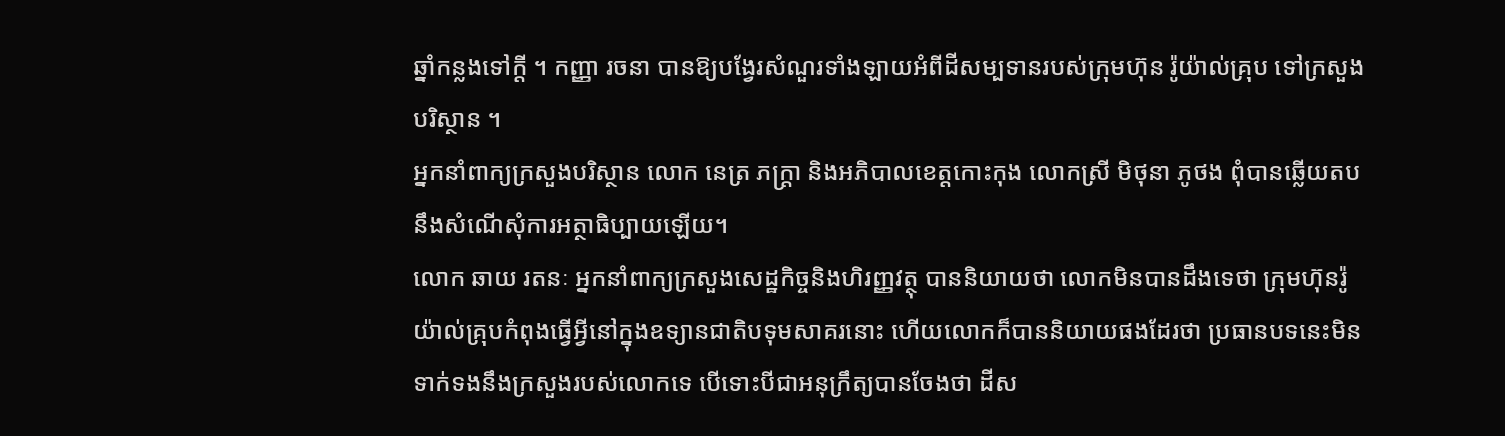ឆ្នាំកន្លងទៅក្ដី ។ កញ្ញា រចនា បានឱ្យបង្វែរសំណួរទាំងឡាយអំពីដីសម្បទានរបស់ក្រុមហ៊ុន រ៉ូយ៉ាល់គ្រុប ទៅក្រសួងបរិស្ថាន ។
អ្នកនាំពាក្យក្រសួងបរិស្ថាន លោក នេត្រ ភក្ត្រា និងអភិបាលខេត្តកោះកុង លោកស្រី មិថុនា ភូថង ពុំបានឆ្លើយតបនឹងសំណើសុំការអត្ថាធិប្បាយឡើយ។
លោក ឆាយ រតនៈ អ្នកនាំពាក្យក្រសួងសេដ្ឋកិច្ចនិងហិរញ្ញវត្ថុ បាននិយាយថា លោកមិនបានដឹងទេថា ក្រុមហ៊ុនរ៉ូយ៉ាល់គ្រុបកំពុងធ្វើអ្វីនៅក្នុងឧទ្យានជាតិបទុមសាគរនោះ ហើយលោកក៏បាននិយាយផងដែរថា ប្រធានបទនេះមិនទាក់ទងនឹងក្រសួងរបស់លោកទេ បើទោះបីជាអនុក្រឹត្យបានចែងថា ដីស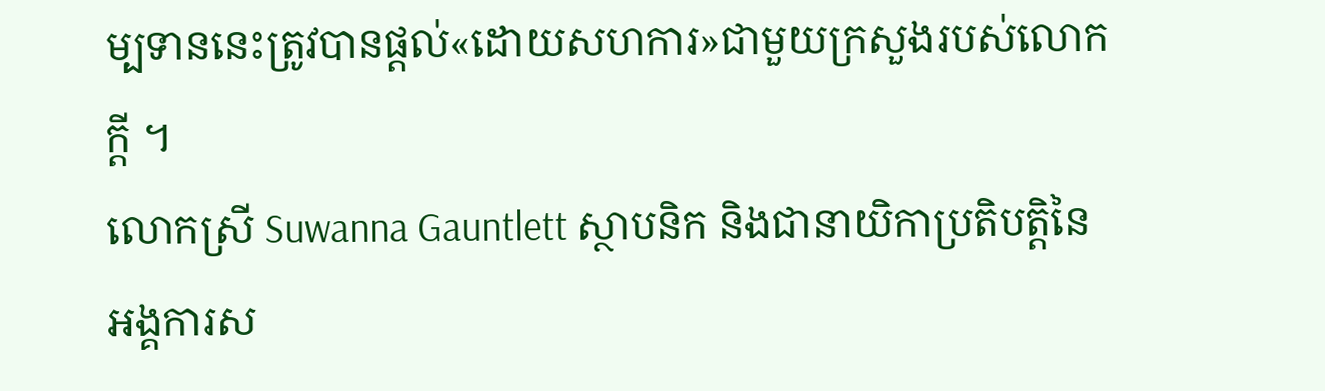ម្បទាននេះត្រូវបានផ្ដល់«ដោយសហការ»ជាមួយក្រសួងរបស់លោកក្ដី ។
លោកស្រី Suwanna Gauntlett ស្ថាបនិក និងជានាយិកាប្រតិបត្តិនៃអង្គការស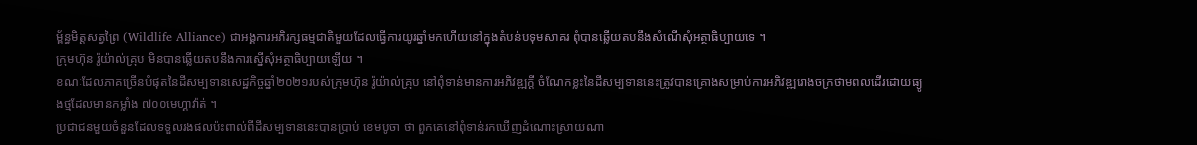ម្ព័ន្ធមិត្តសត្វព្រៃ (Wildlife Alliance) ជាអង្គការអភិរក្សធម្មជាតិមួយដែលធ្វើការយូរឆ្នាំមកហើយនៅក្នុងតំបន់បទុមសាគរ ពុំបានឆ្លើយតបនឹងសំណើសុំអត្ថាធិប្បាយទេ ។
ក្រុមហ៊ុន រ៉ូយ៉ាល់គ្រុប មិនបានឆ្លើយតបនឹងការស្នើសុំអត្ថាធិប្បាយឡើយ ។
ខណៈដែលភាគច្រើនបំផុតនៃដីសម្បទានសេដ្ឋកិច្ចឆ្នាំ២០២១របស់ក្រុមហ៊ុន រ៉ូយ៉ាល់គ្រុប នៅពុំទាន់មានការអភិវឌ្ឍក្ដី ចំណែកខ្លះនៃដីសម្បទាននេះត្រូវបានគ្រោងសម្រាប់ការអភិវឌ្ឍរោងចក្រថាមពលដើរដោយធ្យូងថ្មដែលមានកម្លាំង ៧០០មេហ្គាវ៉ាត់ ។
ប្រជាជនមួយចំនួនដែលទទួលរងផលប៉ះពាល់ពីដីសម្បទាននេះបានប្រាប់ ខេមបូចា ថា ពួកគេនៅពុំទាន់រកឃើញដំណោះស្រាយណា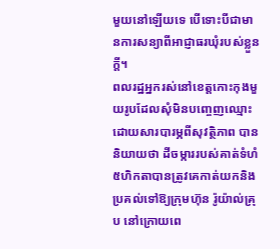មួយនៅឡើយទេ បើទោះបីជាមានការសន្យាពីអាជ្ញាធរឃុំរបស់ខ្លួនក្ដី។
ពលរដ្ឋអ្នករស់នៅខេត្តកោះកុងមួយរូបដែលសុំមិនបញ្ចេញឈ្មោះដោយសារបារម្ភពីសុវត្ថិភាព បាននិយាយថា ដីចម្ការរបស់គាត់ទំហំ៥ហិកតាបានត្រូវគេកាត់យកនិងប្រគល់ទៅឱ្យក្រុមហ៊ុន រ៉ូយ៉ាល់គ្រុប នៅក្រោយពេ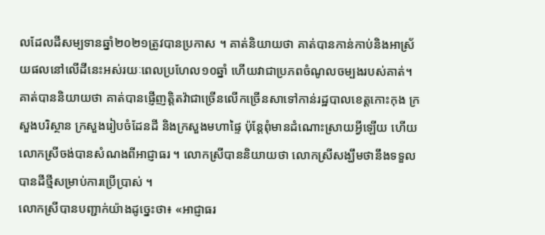លដែលដីសម្បទានឆ្នាំ២០២១ត្រូវបានប្រកាស ។ គាត់និយាយថា គាត់បានកាន់កាប់និងអាស្រ័យផលនៅលើដីនេះអស់រយៈពេលប្រហែល១០ឆ្នាំ ហើយវាជាប្រភពចំណូលចម្បងរបស់គាត់។
គាត់បាននិយាយថា គាត់បានផ្ញើញត្តិតវ៉ាជាច្រើនលើកច្រើនសាទៅកាន់រដ្ឋបាលខេត្តកោះកុង ក្រសួងបរិស្ថាន ក្រសួងរៀបចំដែនដី និងក្រសួងមហាផ្ទៃ ប៉ុន្តែពុំមានដំណោះស្រាយអ្វីឡើយ ហើយលោកស្រីចង់បានសំណងពីអាជ្ញាធរ ។ លោកស្រីបាននិយាយថា លោកស្រីសង្ឃឹមថានឹងទទួលបានដីថ្មីសម្រាប់ការប្រើប្រាស់ ។
លោកស្រីបានបញ្ជាក់យ៉ាងដូច្នេះថា៖ «អាជ្ញាធរ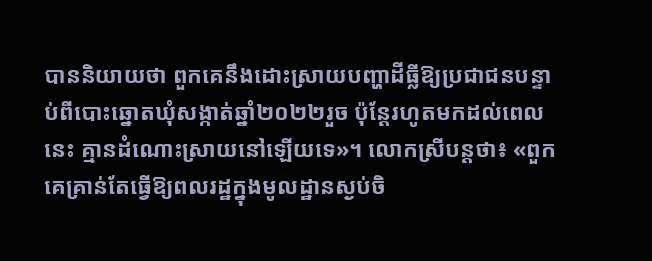បាននិយាយថា ពួកគេនឹងដោះស្រាយបញ្ហាដីធ្លីឱ្យប្រជាជនបន្ទាប់ពីបោះឆ្នោតឃុំសង្កាត់ឆ្នាំ២០២២រួច ប៉ុន្តែរហូតមកដល់ពេលនេះ គ្មានដំណោះស្រាយនៅឡើយទេ»។ លោកស្រីបន្តថា៖ «ពួកគេគ្រាន់តែធ្វើឱ្យពលរដ្ឋក្នុងមូលដ្ឋានស្ងប់ចិ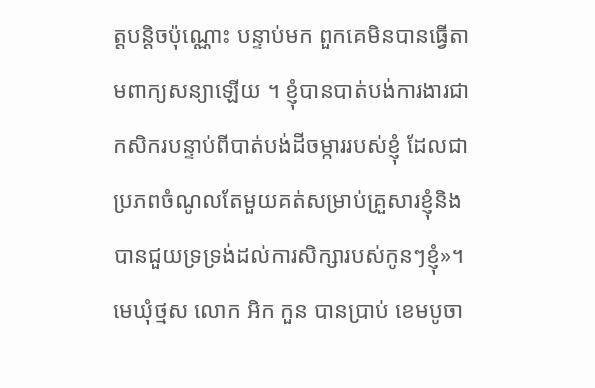ត្តបន្តិចប៉ុណ្ណោះ បន្ទាប់មក ពួកគេមិនបានធ្វើតាមពាក្យសន្យាឡើយ ។ ខ្ញុំបានបាត់បង់ការងារជាកសិករបន្ទាប់ពីបាត់បង់ដីចម្ការរបស់ខ្ញុំ ដែលជាប្រភពចំណូលតែមួយគត់សម្រាប់គ្រួសារខ្ញុំនិងបានជួយទ្រទ្រង់ដល់ការសិក្សារបស់កូនៗខ្ញុំ»។
មេឃុំថ្មស លោក អិក កួន បានប្រាប់ ខេមបូចា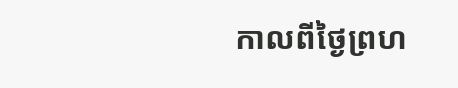កាលពីថ្ងៃព្រហ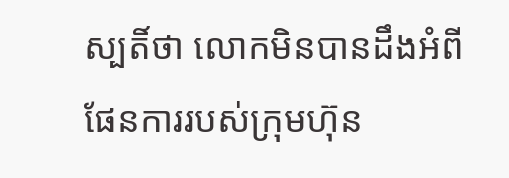ស្បតិ៍ថា លោកមិនបានដឹងអំពីផែនការរបស់ក្រុមហ៊ុន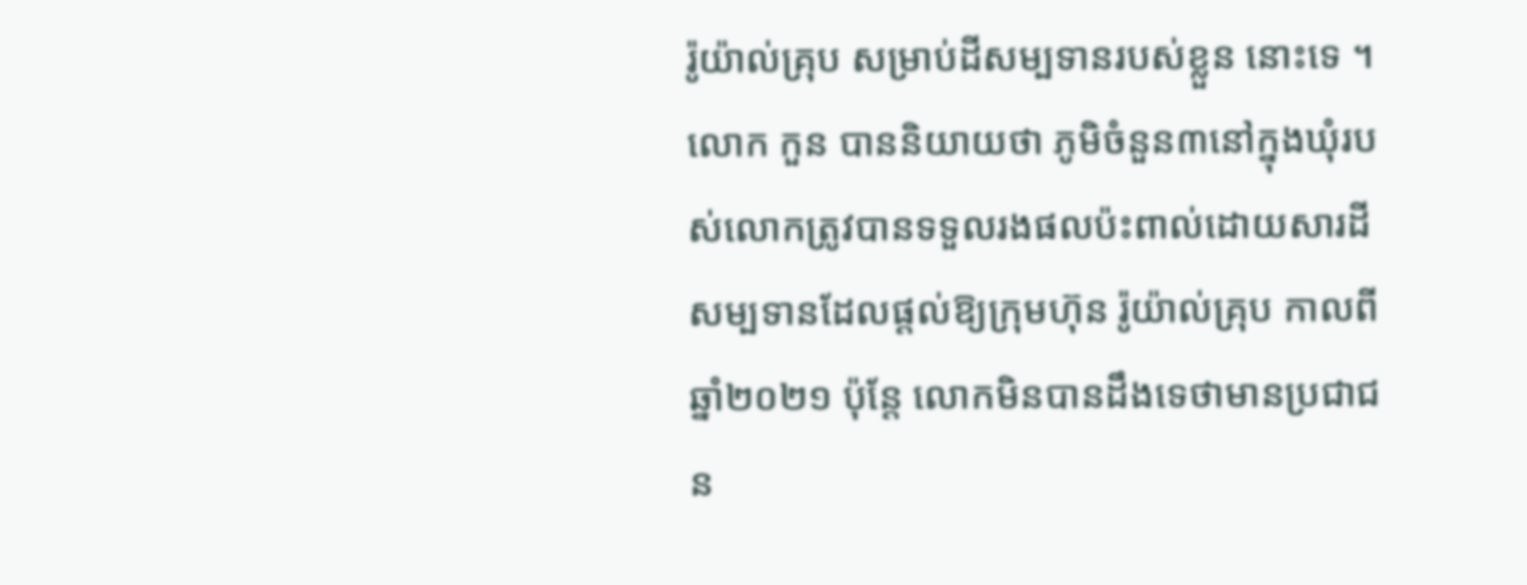រ៉ូយ៉ាល់គ្រុប សម្រាប់ដីសម្បទានរបស់ខ្លួន នោះទេ ។
លោក កួន បាននិយាយថា ភូមិចំនួន៣នៅក្នុងឃុំរបស់លោកត្រូវបានទទួលរងផលប៉ះពាល់ដោយសារដីសម្បទានដែលផ្ដល់ឱ្យក្រុមហ៊ុន រ៉ូយ៉ាល់គ្រុប កាលពីឆ្នាំ២០២១ ប៉ុន្តែ លោកមិនបានដឹងទេថាមានប្រជាជន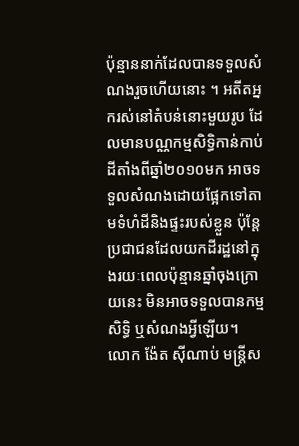ប៉ុន្មាននាក់ដែលបានទទួលសំណងរួចហើយនោះ ។ អតីតអ្នករស់នៅតំបន់នោះមួយរូប ដែលមានបណ្ណកម្មសិទ្ធិកាន់កាប់ដីតាំងពីឆ្នាំ២០១០មក អាចទទួលសំណងដោយផ្អែកទៅតាមទំហំដីនិងផ្ទះរបស់ខ្លួន ប៉ុន្តែ ប្រជាជនដែលយកដីរដ្ឋនៅក្នុងរយៈពេលប៉ុន្មានឆ្នាំចុងក្រោយនេះ មិនអាចទទួលបានកម្មសិទ្ធិ ឬសំណងអ្វីឡើយ។
លោក ង៉ែត ស៊ីណាប់ មន្ត្រីស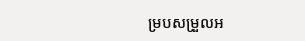ម្របសម្រួលអ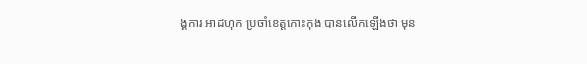ង្គការ អាដហុក ប្រចាំខេត្តកោះកុង បានលើកឡើងថា មុន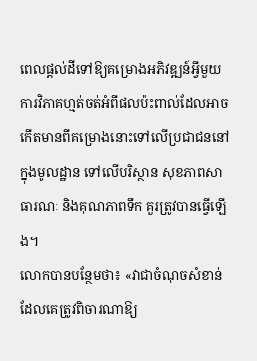ពេលផ្ដល់ដីទៅឱ្យគម្រោងអភិវឌ្ឍន៍អ្វីមួយ ការវិភាគហ្មត់ចត់អំពីផលប៉ះពាល់ដែលអាចកើតមានពីគម្រោងនោះទៅលើប្រជាជននៅក្នុងមូលដ្ឋាន ទៅលើបរិស្ថាន សុខភាពសាធារណៈ និងគុណភាពទឹក គួរត្រូវបានធ្វើឡើង។
លោកបានបន្ថែមថា៖ «វាជាចំណុចសំខាន់ដែលគេត្រូវពិចារណាឱ្យ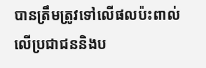បានត្រឹមត្រូវទៅលើផលប៉ះពាល់លើប្រជាជននិងប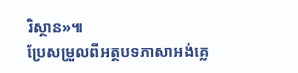រិស្ថាន»៕
ប្រែសម្រួលពីអត្ថបទភាសាអង់គ្លេ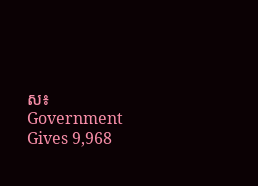ស៖ Government Gives 9,968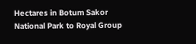Hectares in Botum Sakor National Park to Royal Group